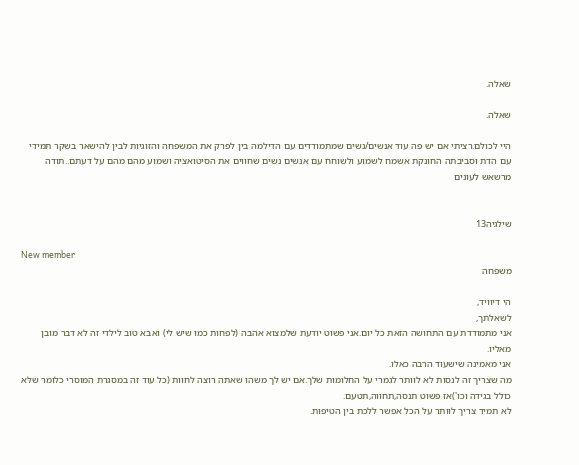שאלה.

שאלה.

היי לכולם.רציתי אם יש פה עוד אנשים/נשים שמתמודדים עם הדילמה בין לפרק את המשפחה והזוגיות לבין להישאר בשקר תמידי עם הדת וסביבתה החונקת אשמח לשמוע ולשוחח עם אנשים נשים שחווים את הסיטואציה ושמוע מהם מהם על דעתם..תודה מרשאש לעונים


שילגיה13

New member
משפחה

הי דיוויד,
לשאלתך,
אני מתמודדת עם התחושה הזאת כל יום.אני פשוט יודעת שלמצוא אהבה (לפחות כמו שיש לי) ואבא טוב לילדי זה לא דבר מובן מאליו.
אני מאמינה שישעוד הרבה כאלו.
מה שצריך זה לנסות לא לוותר לגמרי על החלומות שלך.אם יש לך משהו שאתה רוצה לחוות (כל עוד זה במסגרת המוסרי כלומר שלא כולל בגידה וכו')אז פשוט תנסה,תחווה,תטעם.
לא תמיד צריך לוותר על הכל אפשר ללכת בין הטיפות.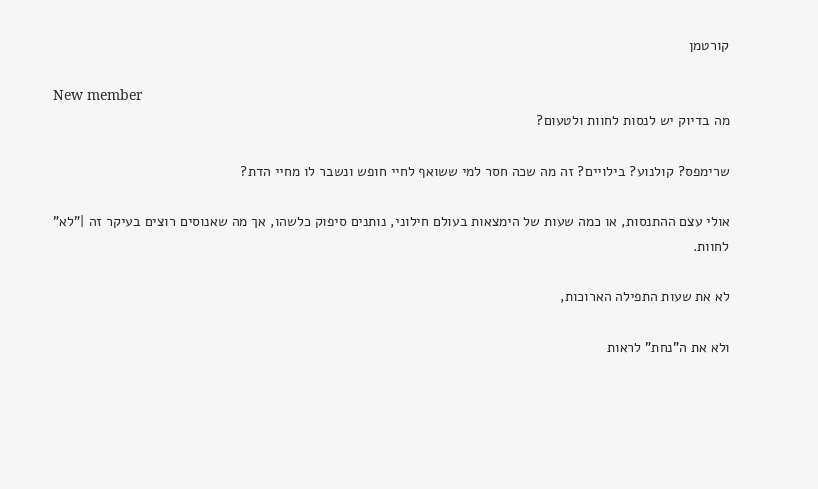קורטמן

New member
מה בדיוק יש לנסות לחוות ולטעום?

שרימפס? קולנוע? בילויים? זה מה שכה חסר למי ששואף לחיי חופש ונשבר לו מחיי הדת?

אולי עצם ההתנסות, או כמה שעות של הימצאות בעולם חילוני, נותנים סיפוק כלשהו, אך מה שאנוסים רוצים בעיקר זה |"לא" לחוות.

לא את שעות התפילה הארוכות,

ולא את ה"נחת" לראות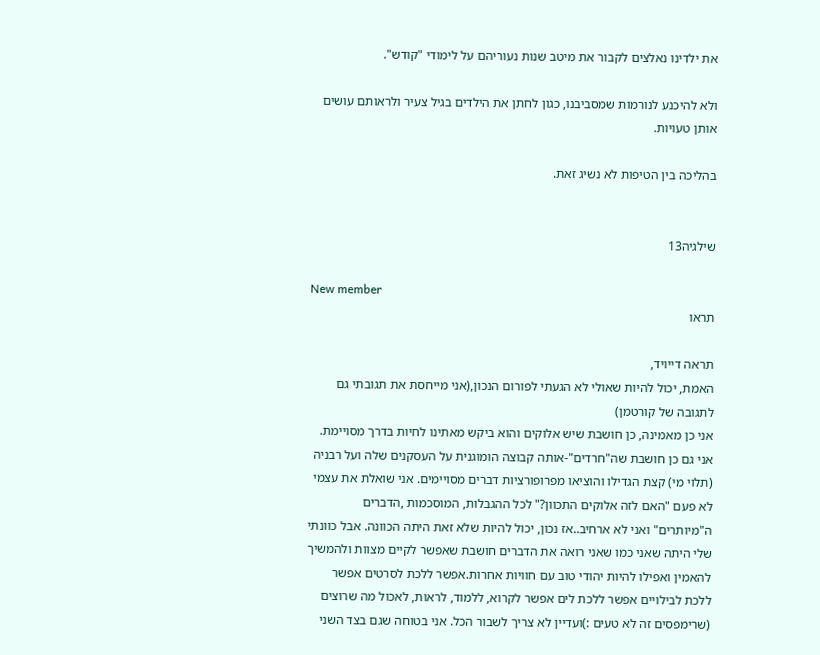את ילדינו נאלצים לקבור את מיטב שנות נעוריהם על לימודי "קודש".

ולא להיכנע לנורמות שמסביבנו, כגון לחתן את הילדים בגיל צעיר ולראותם עושים אותן טעויות.

בהליכה בין הטיפות לא נשיג זאת.


שילגיה13

New member
תראו

תראה דייויד,
האמת, יכול להיות שאולי לא הגעתי לפורום הנכון,(אני מייחסת את תגובתי גם לתגובה של קורטמן)
אני כן מאמינה, כן חושבת שיש אלוקים והוא ביקש מאתינו לחיות בדרך מסויימת. אני גם כן חושבת שה"חרדים"-אותה קבוצה הומוגנית על העסקנים שלה ועל רבניה (תלוי מי) קצת הגדילו והוציאו מפרופורציות דברים מסויימים. אני שואלת את עצמי לא פעם "האם לזה אלוקים התכוון?" לכל ההגבלות, המוסכמות ,הדברים ה"מיותרים" ואני לא ארחיב..אז נכון, יכול להיות שלא זאת היתה הכוונה. אבל כוונתי שלי היתה שאני כמו שאני רואה את הדברים חושבת שאפשר לקיים מצוות ולהמשיך להאמין ואפילו להיות יהודי טוב עם חוויות אחרות.אפשר ללכת לסרטים אפשר ללכת לבילויים אפשר ללכת לים אפשר לקרוא, ללמוד, לראות, לאכול מה שרוצים (שרימפסים זה לא טעים :)ועדיין לא צריך לשבור הכל. אני בטוחה שגם בצד השני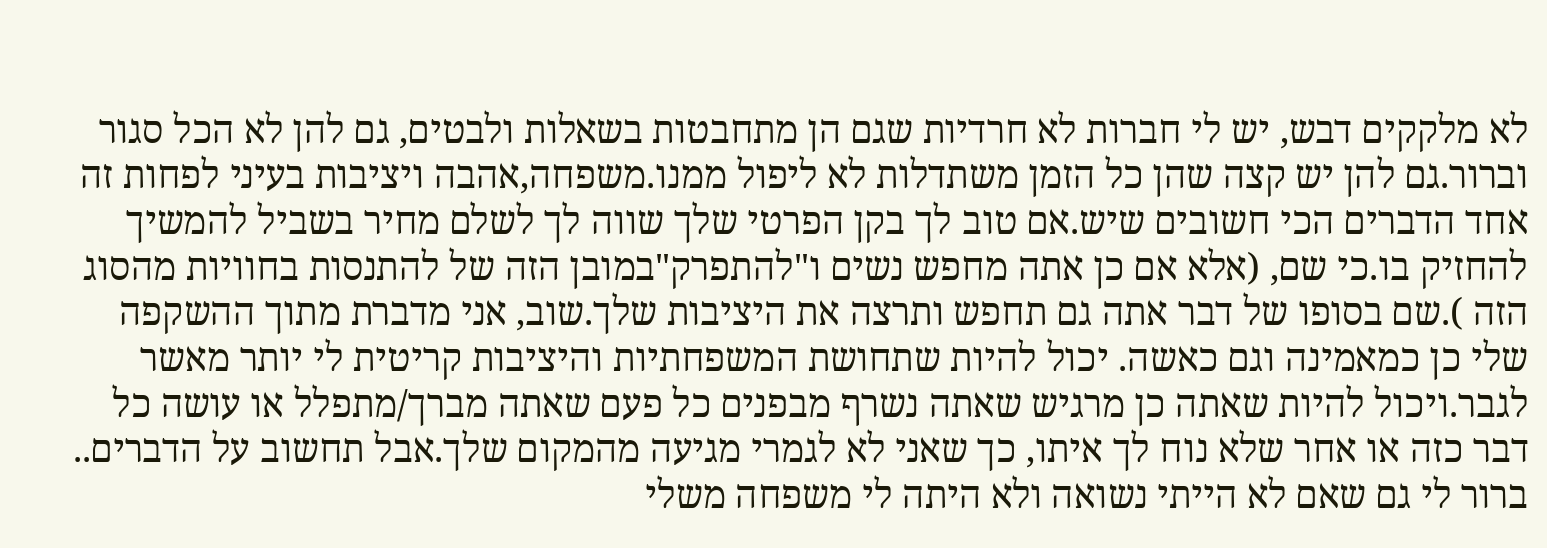לא מלקקים דבש, יש לי חברות לא חרדיות שגם הן מתחבטות בשאלות ולבטים, גם להן לא הכל סגור וברור.גם להן יש קצה שהן כל הזמן משתדלות לא ליפול ממנו.משפחה,אהבה ויציבות בעיני לפחות זה אחד הדברים הכי חשובים שיש.אם טוב לך בקן הפרטי שלך שווה לך לשלם מחיר בשביל להמשיך להחזיק בו.כי שם, (אלא אם כן אתה מחפש נשים ו"להתפרק"במובן הזה של להתנסות בחוויות מהסוג הזה ).שם בסופו של דבר אתה גם תחפש ותרצה את היציבות שלך.שוב, אני מדברת מתוך ההשקפה שלי כן כמאמינה וגם כאשה. יכול להיות שתחושת המשפחתיות והיציבות קריטית לי יותר מאשר לגבר.ויכול להיות שאתה כן מרגיש שאתה נשרף מבפנים כל פעם שאתה מברך/מתפלל או עושה כל דבר כזה או אחר שלא נוח לך איתו, כך שאני לא לגמרי מגיעה מהמקום שלך.אבל תחשוב על הדברים..
ברור לי גם שאם לא הייתי נשואה ולא היתה לי משפחה משלי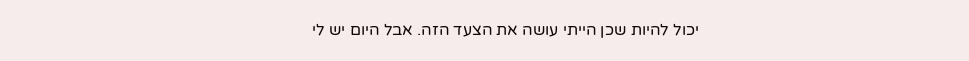יכול להיות שכן הייתי עושה את הצעד הזה. אבל היום יש לי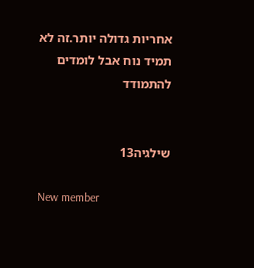אחריות גדולה יותר.זה לא תמיד נוח אבל לומדים להתמודד


שילגיה13

New member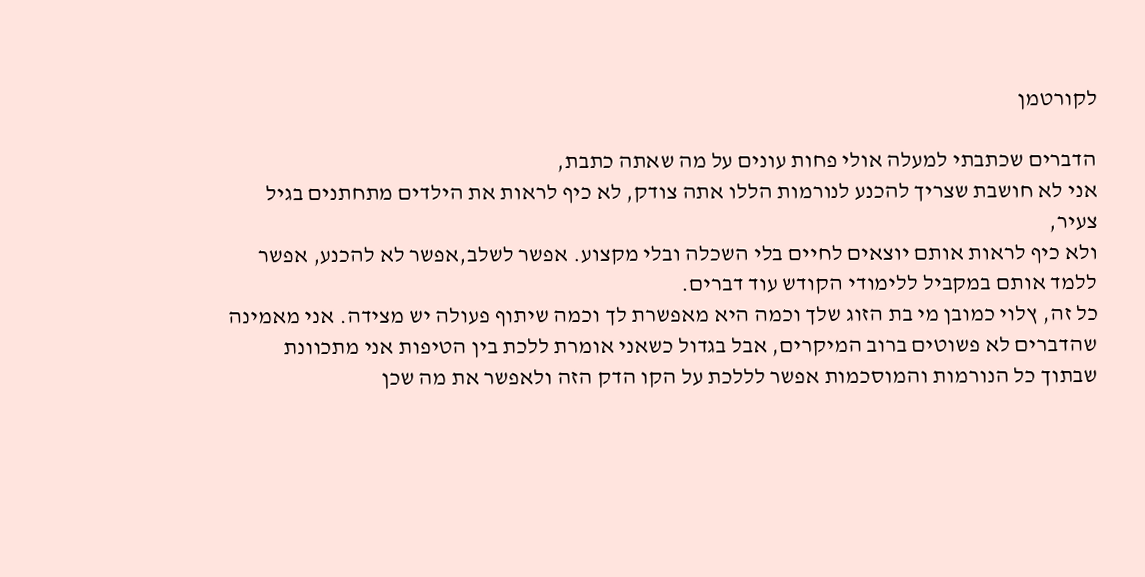לקורטמן

הדברים שכתבתי למעלה אולי פחות עונים על מה שאתה כתבת,
אני לא חושבת שצריך להכנע לנורמות הללו אתה צודק, לא כיף לראות את הילדים מתחתנים בגיל צעיר,
ולא כיף לראות אותם יוצאים לחיים בלי השכלה ובלי מקצוע. אפשר לשלב,אפשר לא להכנע, אפשר ללמד אותם במקביל ללימודי הקודש עוד דברים.
כל זה, ץלוי כמובן מי בת הזוג שלך וכמה היא מאפשרת לך וכמה שיתוף פעולה יש מצידה. אני מאמינה שהדברים לא פשוטים ברוב המיקרים, אבל בגדול כשאני אומרת ללכת בין הטיפות אני מתכוונת שבתוך כל הנורמות והמוסכמות אפשר לללכת על הקו הדק הזה ולאפשר את מה שכן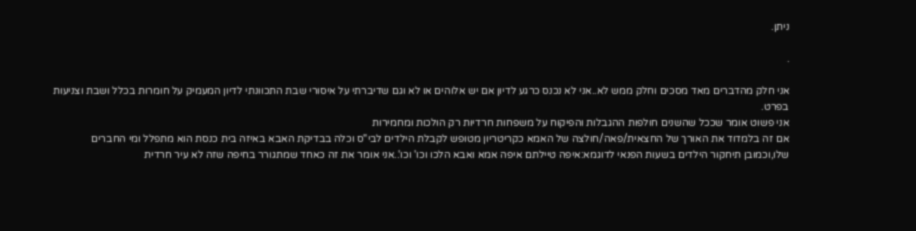ניתן.

.

אני חלק מהדברים מאד מסכים וחלק ממש לא..אני לא נכנס כרגע לדיון אם יש אלוהים או לא וגם שדיברתי על איסורי שבת התכוונתי לדיון המעמיק על חומרות בכלל ושבת וצניעות בפרט.
אני פשוט אומר שככל שהשנים חולפות ההגבלות והפיקוח על משפחות חרדיות רק הולכות ומחמירות
אם זה בלמדוד את האורך של החצאית/פאה/חולצה של האמא כקריטריון מטופש לקבלת הילדים לבי"ס וכלה בבדיקת האבא באיזה בית כנסת הוא מתפלל ומי החברים שלו,וכמובן תיחקור הילדים בשעות הפנאי לדוגמא:איפה טיילתם איפה אמא ואבא הלכו וכו' וכו'..אני אומר את זה כאחד שמתגורר בחיפה שזה לא עיר חרדית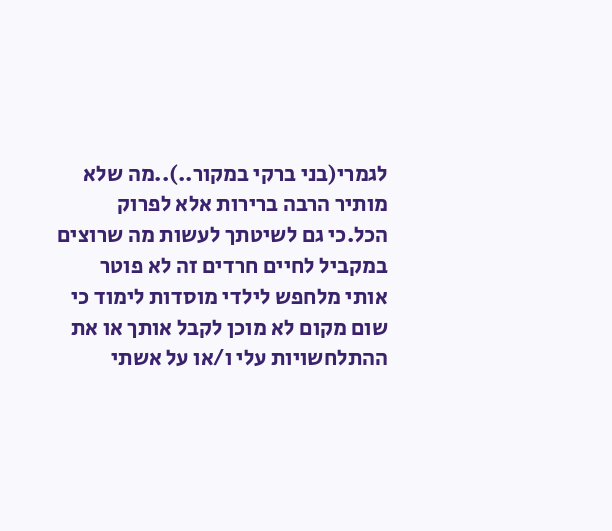לגמרי(בני ברקי במקור..)..מה שלא מותיר הרבה ברירות אלא לפרוק הכל.כי גם לשיטתך לעשות מה שרוצים במקביל לחיים חרדים זה לא פוטר אותי מלחפש לילדי מוסדות לימוד כי שום מקום לא מוכן לקבל אותך או את ההתלחשויות עלי ו/או על אשתי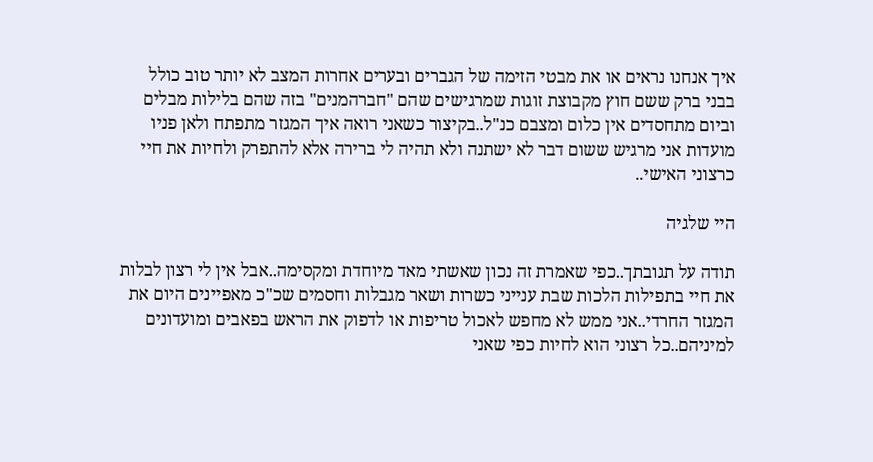איך אנחנו נראים או את מבטי הזימה של הגברים ובערים אחרות המצב לא יותר טוב כולל בבני ברק ששם חוץ מקבוצת זוגות שמרגישים שהם "חברהמנים" בזה שהם בלילות מבלים וביום מתחסדים אין כלום ומצבם כנ"ל..בקיצור כשאני רואה איך המגזר מתפתח ולאן פניו מועדות אני מרגיש ששום דבר לא ישתנה ולא תהיה לי ברירה אלא להתפרק ולחיות את חיי כרצוני האישי..

היי שלגיה

תודה על תגובתך..כפי שאמרת זה נכון שאשתי מאד מיוחדת ומקסימה..אבל אין לי רצון לבלות את חיי בתפילות הלכות שבת ענייני כשרות ושאר מגבלות וחסמים שכ"כ מאפיינים היום את המגזר החרדי..אני ממש לא מחפש לאכול טריפות או לדפוק את הראש בפאבים ומועדונים למיניהם..כל רצוני הוא לחיות כפי שאני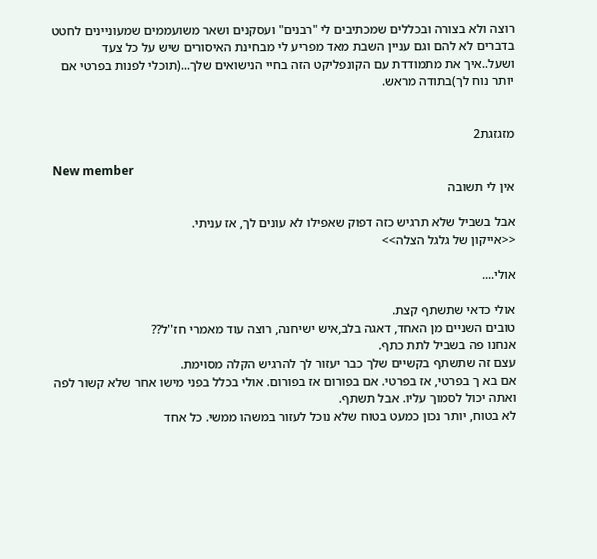רוצה ולא בצורה ובכללים שמכתיבים לי "רבנים" ועסקנים ושאר משועממים שמעוניינים לחטט בדברים לא להם וגם עניין השבת מאד מפריע לי מבחינת האיסורים שיש על כל צעד ושעל..איך את מתמודדת עם הקונפליקט הזה בחיי הנישואים שלך...(תוכלי לפנות בפרטי אם יותר נוח לך)בתודה מראש.


מזגזגת2

New member
אין לי תשובה

אבל בשביל שלא תרגיש כזה דפוק שאפילו לא עונים לך, אז עניתי.
<<אייקון של גלגל הצלה>>

אולי....

אולי כדאי שתשתף קצת.
טובים השניים מן האחד, דאגה בלב,איש ישיחנה, רוצה עוד מאמרי חז''ל??
אנחנו פה בשביל לתת כתף.
עצם זה שתשתף בקשיים שלך כבר יעזור לך להרגיש הקלה מסוימת.
אם בא ך בפרטי, אז בפרטי. אם בפורום אז בפורום. אולי בכלל בפני מישו אחר שלא קשור לפה ואתה יכול לסמוך עליו. אבל תשתף.
לא בטוח, יותר נכון כמעט בטוח שלא נוכל לעזור במשהו ממשי. כל אחד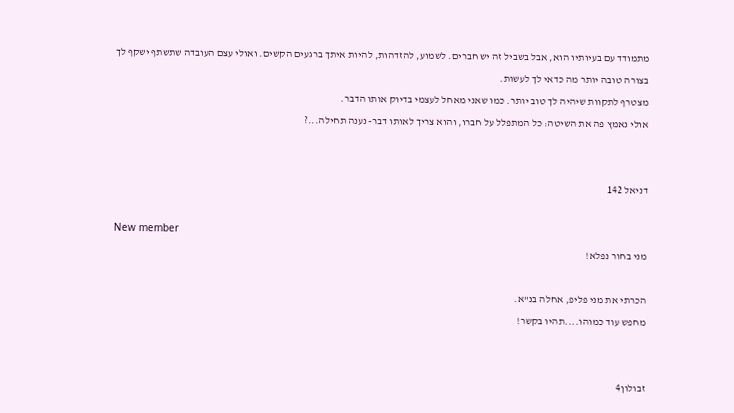מתמודד עם בעיותיו הוא, אבל בשביל זה יש חברים. לשמוע, להזדהות, להיות איתך ברגעים הקשים. ואולי עצם העובדה שתשתף ישקף לך בצורה טובה יותר מה כדאי לך לעשות.
מצטרף לתקוות שיהיה לך טוב יותר. כמו שאני מאחל לעצמי בדיוק אותו הדבר.
אולי נאמץ פה את השיטה: כל המתפלל על חברו, והוא צריך לאותו דבר- נענה תחילה...?


דניאל 142

New member
מני בחור נפלא!

הכרתי את מני פליפ, אחלה בנ"א.
מחפש עוד כמוהו....תהיו בקשר!


זבולון4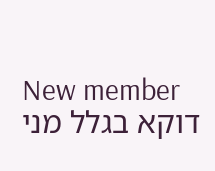New member
דוקא בגלל מני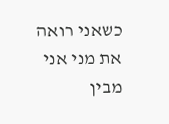כשאני רואה את מני אני מבין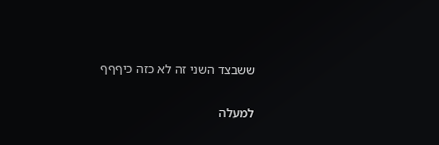ששבצד השני זה לא כזה כיףףף

למעלה